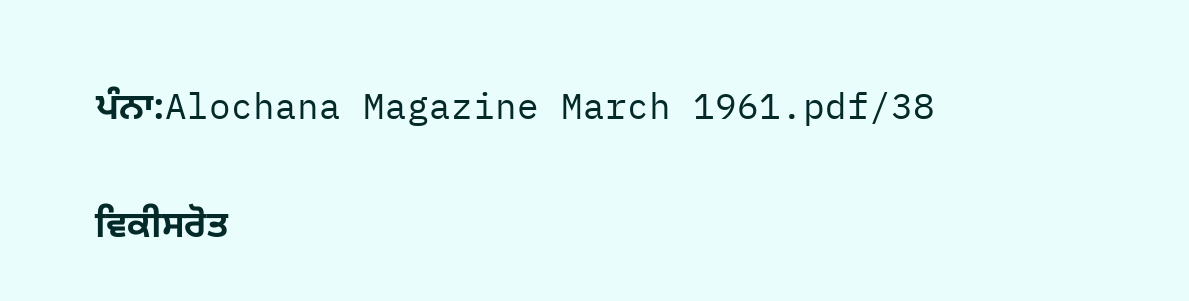ਪੰਨਾ:Alochana Magazine March 1961.pdf/38

ਵਿਕੀਸਰੋਤ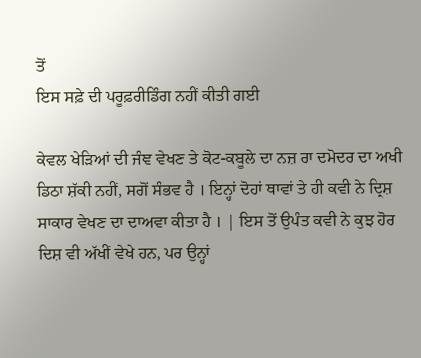ਤੋਂ
ਇਸ ਸਫ਼ੇ ਦੀ ਪਰੂਫ਼ਰੀਡਿੰਗ ਨਹੀਂ ਕੀਤੀ ਗਈ

ਕੇਵਲ ਖੇੜਿਆਂ ਦੀ ਜੰਞ ਵੇਖਣ ਤੇ ਕੋਟ-ਕਬੂਲੇ ਦਾ ਨਜ਼ ਰਾ ਦਮੋਦਰ ਦਾ ਅਖੀ ਡਿਠਾ ਸ਼ੱਕੀ ਨਹੀਂ, ਸਗੋਂ ਸੰਭਵ ਹੈ । ਇਨ੍ਹਾਂ ਦੋਹਾਂ ਥਾਵਾਂ ਤੇ ਹੀ ਕਵੀ ਨੇ ਦ੍ਰਿਸ਼ ਸਾਕਾਰ ਵੇਖਣ ਦਾ ਦਾਅਵਾ ਕੀਤਾ ਹੈ । | ਇਸ ਤੋਂ ਉਪੰਤ ਕਵੀ ਨੇ ਕੁਝ ਹੋਰ ਦਿਸ਼ ਵੀ ਅੱਖੀਂ ਵੇਖੇ ਹਨ, ਪਰ ਉਨ੍ਹਾਂ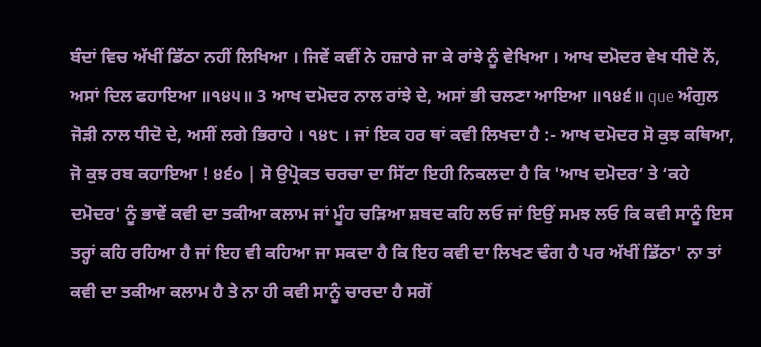ਬੰਦਾਂ ਵਿਚ ਅੱਖੀਂ ਡਿੱਠਾ ਨਹੀਂ ਲਿਖਿਆ । ਜਿਵੇਂ ਕਵੀਂ ਨੇ ਹਜ਼ਾਰੇ ਜਾ ਕੇ ਰਾਂਝੇ ਨੂੰ ਵੇਖਿਆ । ਆਖ ਦਮੋਦਰ ਵੇਖ ਧੀਦੋ ਨੇਂ, ਅਸਾਂ ਦਿਲ ਫਹਾਇਆ ॥੧੪੫॥ 3 ਆਖ ਦਮੋਦਰ ਨਾਲ ਰਾਂਝੇ ਦੇ, ਅਸਾਂ ਭੀ ਚਲਣਾ ਆਇਆ ॥੧੪੬॥ que ਅੰਗੁਲ ਜੋੜੀ ਨਾਲ ਧੀਦੋ ਦੇ, ਅਸੀਂ ਲਗੇ ਭਿਰਾਹੇ । ੧੪੮ । ਜਾਂ ਇਕ ਹਰ ਥਾਂ ਕਵੀ ਲਿਖਦਾ ਹੈ :- ਆਖ ਦਮੋਦਰ ਸੋ ਕੁਝ ਕਥਿਆ, ਜੋ ਕੁਝ ਰਬ ਕਹਾਇਆ ! ੪੬੦ | ਸੋ ਉਪ੍ਰੋਕਤ ਚਰਚਾ ਦਾ ਸਿੱਟਾ ਇਹੀ ਨਿਕਲਦਾ ਹੈ ਕਿ 'ਆਖ ਦਮੋਦਰ’ ਤੇ ‘ਕਹੇ ਦਮੋਦਰ' ਨੂੰ ਭਾਵੇਂ ਕਵੀ ਦਾ ਤਕੀਆ ਕਲਾਮ ਜਾਂ ਮੂੰਹ ਚੜਿਆ ਸ਼ਬਦ ਕਹਿ ਲਓ ਜਾਂ ਇਉਂ ਸਮਝ ਲਓ ਕਿ ਕਵੀ ਸਾਨੂੰ ਇਸ ਤਰ੍ਹਾਂ ਕਹਿ ਰਹਿਆ ਹੈ ਜਾਂ ਇਹ ਵੀ ਕਹਿਆ ਜਾ ਸਕਦਾ ਹੈ ਕਿ ਇਹ ਕਵੀ ਦਾ ਲਿਖਣ ਢੰਗ ਹੈ ਪਰ ਅੱਖੀਂ ਡਿੱਠਾ' ਨਾ ਤਾਂ ਕਵੀ ਦਾ ਤਕੀਆ ਕਲਾਮ ਹੈ ਤੇ ਨਾ ਹੀ ਕਵੀ ਸਾਨੂੰ ਚਾਰਦਾ ਹੈ ਸਗੋਂ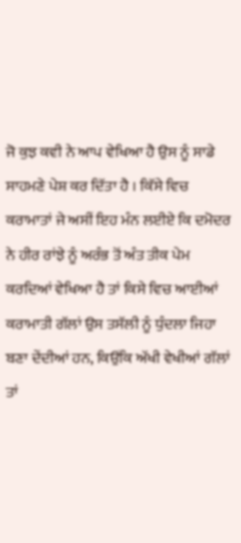ਜੋ ਕੁਝ ਕਵੀ ਨੇ ਆਪ ਵੇਖਿਆ ਹੈ ਉਸ ਨੂੰ ਸਾਡੇ ਸਾਹਮਣੇ ਪੇਸ਼ ਕਰ ਦਿੱਤਾ ਹੈ । ਕਿੱਸੇ ਵਿਚ ਕਰਾਮਾਤਾਂ ਜੇ ਅਸੀਂ ਇਹ ਮੰਨ ਲਈਏ ਕਿ ਦਮੋਦਰ ਨੇ ਹੀਰ ਰਾਂਝੇ ਨੂੰ ਅਰੰਭ ਤੋਂ ਅੰਤ ਤੀਕ ਪੇਮ ਕਰਦਿਆਂ ਵੇਖਿਆ ਹੈ ਤਾਂ ਕਿਸੇ ਵਿਚ ਆਈਆਂ ਕਰਾਮਾਤੀ ਗੱਲਾਂ ਉਸ ਤਸੱਲੀ ਨੂੰ ਧੁੰਦਲਾ ਜਿਹਾ ਬਣਾ ਦੇਂਦੀਆਂ ਹਨ, ਕਿਉਂਕਿ ਅੱਖੀ ਵੇਖੀਆਂ ਗੱਲਾਂ ਤਾਂ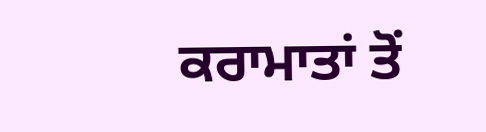ਕਰਾਮਾਤਾਂ ਤੋਂ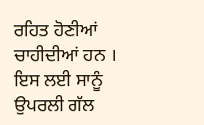ਰਹਿਤ ਹੋਣੀਆਂ ਚਾਹੀਦੀਆਂ ਹਨ । ਇਸ ਲਈ ਸਾਨੂੰ ਉਪਰਲੀ ਗੱਲ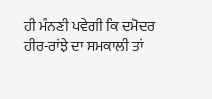ਹੀ ਮੰਨਣੀ ਪਵੇਗੀ ਕਿ ਦਮੋਦਰ ਹੀਰ-ਰਾਂਝੇ ਦਾ ਸਮਕਾਲੀ ਤਾਂ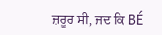ਜ਼ਰੂਰ ਸੀ, ਜਦ ਕਿ BÉ